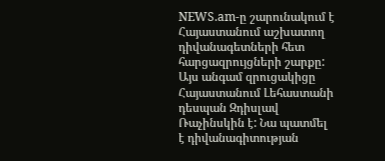NEWS.am-ը շարունակում է Հայաստանում աշխատող դիվանագետների հետ հարցազրույցների շարքը: Այս անգամ զրուցակիցը Հայաստանում Լեհաստանի դեսպան Զդիսլավ Ռաչինսկին է: Նա պատմել է դիվանագիտության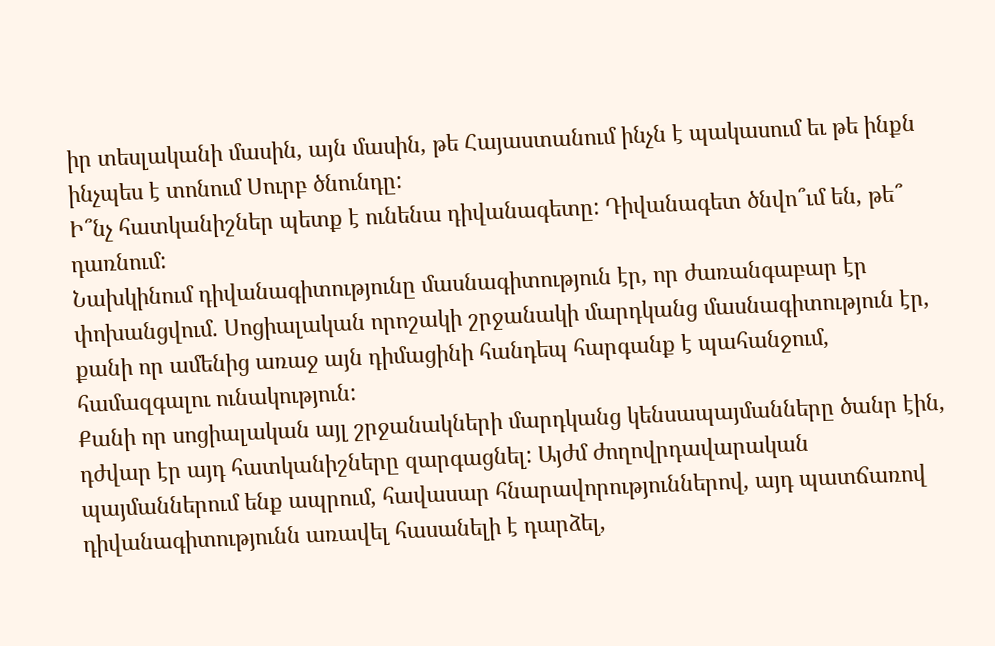իր տեսլականի մասին, այն մասին, թե Հայաստանում ինչն է պակասում եւ թե ինքն ինչպես է տոնում Սուրբ ծնունդը:
Ի՞նչ հատկանիշներ պետք է ունենա դիվանագետը: Դիվանագետ ծնվո՞ւմ են, թե՞ դառնում:
Նախկինում դիվանագիտությունը մասնագիտություն էր, որ ժառանգաբար էր փոխանցվում. Սոցիալական որոշակի շրջանակի մարդկանց մասնագիտություն էր, քանի որ ամենից առաջ այն դիմացինի հանդեպ հարգանք է պահանջում, համազգալու ունակություն:
Քանի որ սոցիալական այլ շրջանակների մարդկանց կենսապայմանները ծանր էին, դժվար էր այդ հատկանիշները զարգացնել: Այժմ ժողովրդավարական պայմաններում ենք ապրում, հավասար հնարավորություններով, այդ պատճառով դիվանագիտությունն առավել հասանելի է դարձել,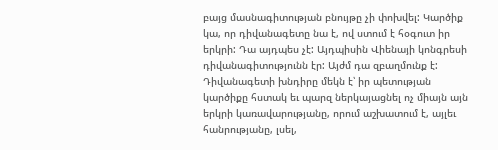բայց մասնագիտության բնույթը չի փոխվել: Կարծիք կա, որ դիվանագետը նա է, ով ստում է հօգուտ իր երկրի: Դա այդպես չէ: Այդպիսին Վիենայի կոնգրեսի դիվանագիտությունն էր: Այժմ դա զբաղմունք է: Դիվանագետի խնդիրը մեկն է՝ իր պետության կարծիքը հստակ եւ պարզ ներկայացնել ոչ միայն այն երկրի կառավարությանը, որում աշխատում է, այլեւ հանրությանը, լսել,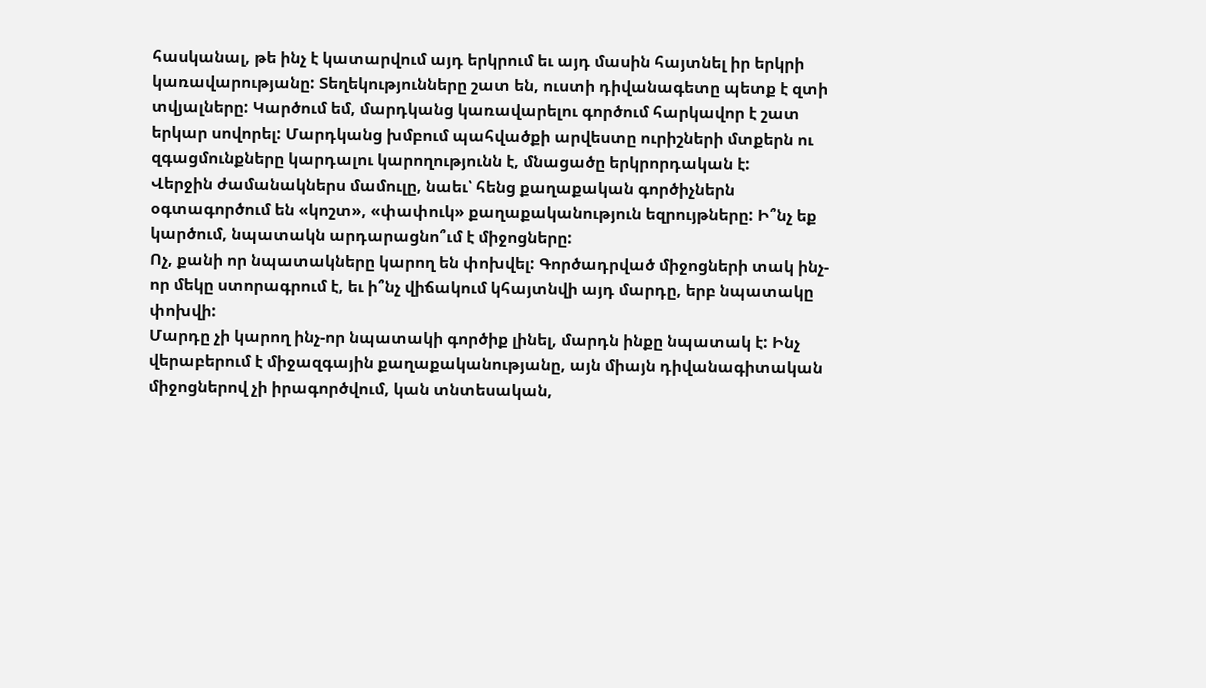հասկանալ, թե ինչ է կատարվում այդ երկրում եւ այդ մասին հայտնել իր երկրի կառավարությանը: Տեղեկությունները շատ են, ուստի դիվանագետը պետք է զտի տվյալները: Կարծում եմ, մարդկանց կառավարելու գործում հարկավոր է շատ երկար սովորել: Մարդկանց խմբում պահվածքի արվեստը ուրիշների մտքերն ու զգացմունքները կարդալու կարողությունն է, մնացածը երկրորդական է:
Վերջին ժամանակներս մամուլը, նաեւ՝ հենց քաղաքական գործիչներն օգտագործում են «կոշտ», «փափուկ» քաղաքականություն եզրույթները: Ի՞նչ եք կարծում, նպատակն արդարացնո՞ւմ է միջոցները:
Ոչ, քանի որ նպատակները կարող են փոխվել: Գործադրված միջոցների տակ ինչ-որ մեկը ստորագրում է, եւ ի՞նչ վիճակում կհայտնվի այդ մարդը, երբ նպատակը փոխվի:
Մարդը չի կարող ինչ-որ նպատակի գործիք լինել, մարդն ինքը նպատակ է: Ինչ վերաբերում է միջազգային քաղաքականությանը, այն միայն դիվանագիտական միջոցներով չի իրագործվում, կան տնտեսական,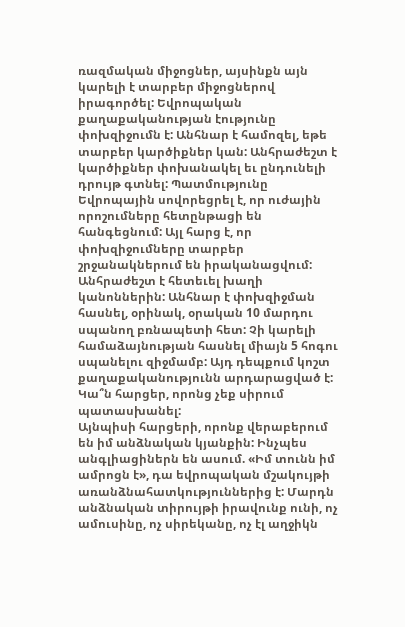ռազմական միջոցներ, այսինքն այն կարելի է տարբեր միջոցներով իրագործել: Եվրոպական քաղաքականության էությունը փոխզիջումն է: Անհնար է համոզել, եթե տարբեր կարծիքներ կան: Անհրաժեշտ է կարծիքներ փոխանակել եւ ընդունելի դրույթ գտնել: Պատմությունը Եվրոպային սովորեցրել է, որ ուժային որոշումները հետընթացի են հանգեցնում: Այլ հարց է, որ փոխզիջումները տարբեր շրջանակներում են իրականացվում: Անհրաժեշտ է հետեւել խաղի կանոններին: Անհնար է փոխզիջման հասնել, օրինակ, օրական 10 մարդու սպանող բռնապետի հետ: Չի կարելի համաձայնության հասնել միայն 5 հոգու սպանելու զիջմամբ: Այդ դեպքում կոշտ քաղաքականությունն արդարացված է:
Կա՞ն հարցեր, որոնց չեք սիրում պատասխանել:
Այնպիսի հարցերի, որոնք վերաբերում են իմ անձնական կյանքին: Ինչպես անգլիացիներն են ասում. «Իմ տունն իմ ամրոցն է», դա եվրոպական մշակույթի առանձնահատկություններից է: Մարդն անձնական տիրույթի իրավունք ունի, ոչ ամուսինը, ոչ սիրեկանը, ոչ էլ աղջիկն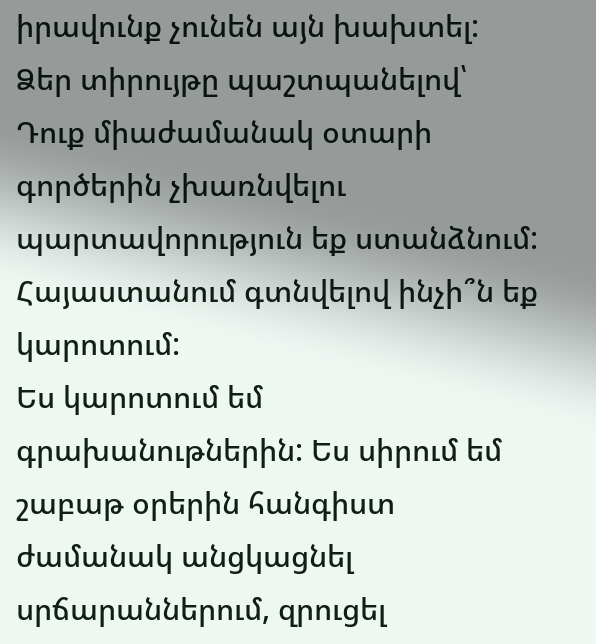իրավունք չունեն այն խախտել: Ձեր տիրույթը պաշտպանելով՝ Դուք միաժամանակ օտարի գործերին չխառնվելու պարտավորություն եք ստանձնում:
Հայաստանում գտնվելով ինչի՞ն եք կարոտում:
Ես կարոտում եմ գրախանութներին: Ես սիրում եմ շաբաթ օրերին հանգիստ ժամանակ անցկացնել սրճարաններում, զրուցել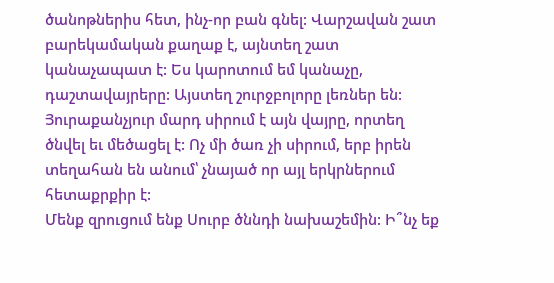ծանոթներիս հետ, ինչ-որ բան գնել: Վարշավան շատ բարեկամական քաղաք է, այնտեղ շատ կանաչապատ է: Ես կարոտում եմ կանաչը, դաշտավայրերը: Այստեղ շուրջբոլորը լեռներ են: Յուրաքանչյուր մարդ սիրում է այն վայրը, որտեղ ծնվել եւ մեծացել է: Ոչ մի ծառ չի սիրում, երբ իրեն տեղահան են անում՝ չնայած որ այլ երկրներում հետաքրքիր է:
Մենք զրուցում ենք Սուրբ ծննդի նախաշեմին: Ի՞նչ եք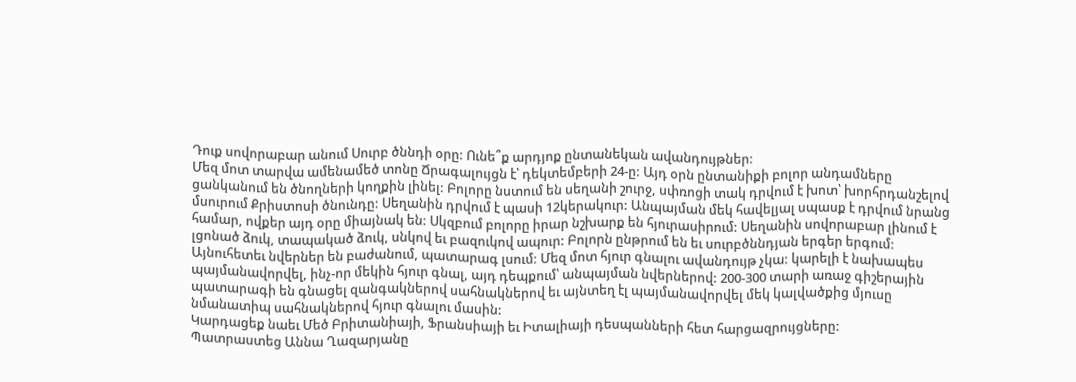Դուք սովորաբար անում Սուրբ ծննդի օրը: Ունե՞ք արդյոք ընտանեկան ավանդույթներ:
Մեզ մոտ տարվա ամենամեծ տոնը Ճրագալույցն է՝ դեկտեմբերի 24-ը: Այդ օրն ընտանիքի բոլոր անդամները ցանկանում են ծնողների կողքին լինել: Բոլորը նստում են սեղանի շուրջ, սփռոցի տակ դրվում է խոտ՝ խորհրդանշելով մսուրում Քրիստոսի ծնունդը: Սեղանին դրվում է պասի 12կերակուր: Անպայման մեկ հավելյալ սպասք է դրվում նրանց համար, ովքեր այդ օրը միայնակ են: Սկզբում բոլորը իրար նշխարք են հյուրասիրում: Սեղանին սովորաբար լինում է լցոնած ձուկ, տապակած ձուկ, սնկով եւ բազուկով ապուր: Բոլորն ընթրում են եւ սուրբծննդյան երգեր երգում: Այնուհետեւ նվերներ են բաժանում, պատարագ լսում: Մեզ մոտ հյուր գնալու ավանդույթ չկա: կարելի է նախապես պայմանավորվել, ինչ-որ մեկին հյուր գնալ, այդ դեպքում՝ անպայման նվերներով: 200-300 տարի առաջ գիշերային պատարագի են գնացել զանգակներով սահնակներով եւ այնտեղ էլ պայմանավորվել մեկ կալվածքից մյուսը նմանատիպ սահնակներով հյուր գնալու մասին:
Կարդացեք նաեւ Մեծ Բրիտանիայի, Ֆրանսիայի եւ Իտալիայի դեսպանների հետ հարցազրույցները:
Պատրաստեց Աննա Ղազարյանը